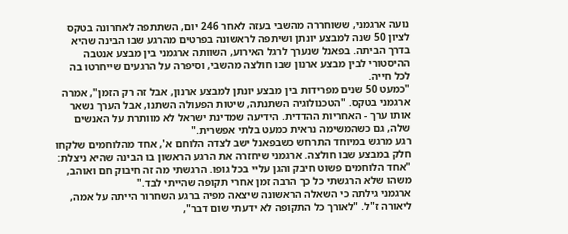נועה ארגמני, ששוחררה מהשבי בעזה לאחר 246 יום, השתתפה לאחרונה בטקס לציון 50 שנה למבצע יונתן ושיתפה לראשונה בפרטים מהרגע שבו הבינה שהיא בדרך הביתה. בפאנל שנערך לרגל האירוע, השוותה ארגמני בין מבצע אנטבה ההיסטורי לבין מבצע ארנון שבו חולצה מהשבי, וסיפרה על הרגעים שייחרטו בה לכל חייה.
"כמעט 50 שנים מפרידות בין מבצע יונתן למבצע ארנון, אבל זה רק הזמן", אמרה ארגמני בטקס. "הטכנולוגיה השתנתה, שיטות הפעולה השתנו, אבל הערך נשאר אותו ערך - האחריות ההדדית. הידיעה שמדינת ישראל לא מוותרת על האנשים שלה, גם כשהמשימה נראית כמעט בלתי אפשרית."
רגע מרגש במיוחד התרחש כשבפאנל ישב לצדה הלוחם א', אחד מהלוחמים שלקחו חלק במבצע שבו חולצה. ארגמני שיחזרה את הרגע הראשון בו הבינה שהיא ניצלת: "אחד הלוחמים פשוט חיבק והגן עליי בכל גופו. הרגשתי מה זה חיבוק חם ואוהב, משהו שלא הרגשתי כל כך הרבה זמן אחרי תקופה שהייתי לבד."
ארגמני גילתה כי השאלה הראשונה שיצאה מפיה ברגע השחרור הייתה על אמה, ליאורה ז"ל. "לאורך כל התקופה לא ידעתי שום דבר",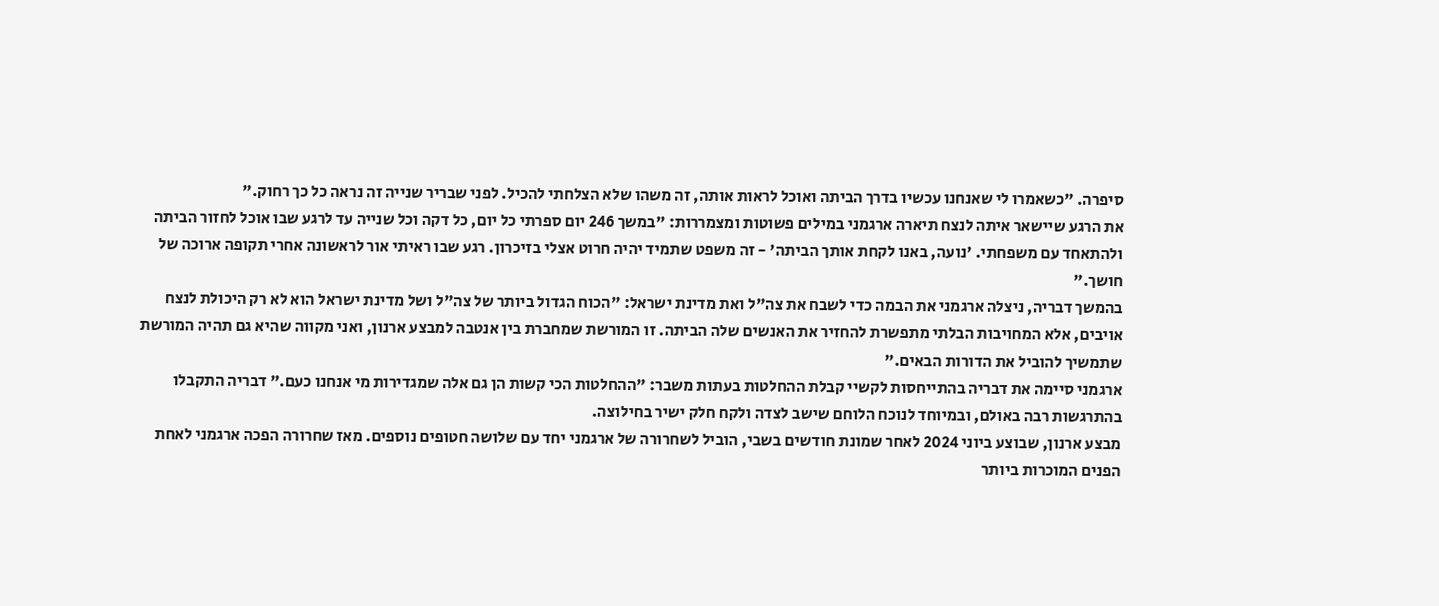סיפרה. "כשאמרו לי שאנחנו עכשיו בדרך הביתה ואוכל לראות אותה, זה משהו שלא הצלחתי להכיל. לפני שבריר שנייה זה נראה כל כך רחוק."
את הרגע שיישאר איתה לנצח תיארה ארגמני במילים פשוטות ומצמררות: "במשך 246 יום ספרתי כל יום, כל דקה וכל שנייה עד לרגע שבו אוכל לחזור הביתה ולהתאחד עם משפחתי. 'נועה, באנו לקחת אותך הביתה' - זה משפט שתמיד יהיה חרוט אצלי בזיכרון. רגע שבו ראיתי אור לראשונה אחרי תקופה ארוכה של חושך."
בהמשך דבריה, ניצלה ארגמני את הבמה כדי לשבח את צה"ל ואת מדינת ישראל: "הכוח הגדול ביותר של צה"ל ושל מדינת ישראל הוא לא רק היכולת לנצח אויבים, אלא המחויבות הבלתי מתפשרת להחזיר את האנשים שלה הביתה. זו המורשת שמחברת בין אנטבה למבצע ארנון, ואני מקווה שהיא גם תהיה המורשת שתמשיך להוביל את הדורות הבאים."
ארגמני סיימה את דבריה בהתייחסות לקשיי קבלת ההחלטות בעתות משבר: "ההחלטות הכי קשות הן גם אלה שמגדירות מי אנחנו כעם." דבריה התקבלו בהתרגשות רבה באולם, ובמיוחד לנוכח הלוחם שישב לצדה ולקח חלק ישיר בחילוצה.
מבצע ארנון, שבוצע ביוני 2024 לאחר שמונת חודשים בשבי, הוביל לשחרורה של ארגמני יחד עם שלושה חטופים נוספים. מאז שחרורה הפכה ארגמני לאחת הפנים המוכרות ביותר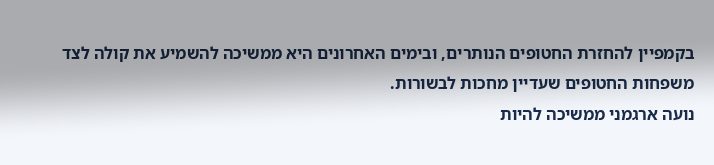בקמפיין להחזרת החטופים הנותרים, ובימים האחרונים היא ממשיכה להשמיע את קולה לצד משפחות החטופים שעדיין מחכות לבשורות.
נועה ארגמני ממשיכה להיות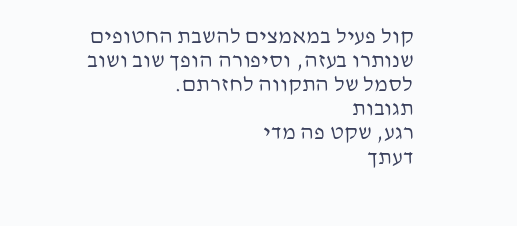קול פעיל במאמצים להשבת החטופים שנותרו בעזה, וסיפורה הופך שוב ושוב לסמל של התקווה לחזרתם.
תגובות
רגע, שקט פה מדי
דעתך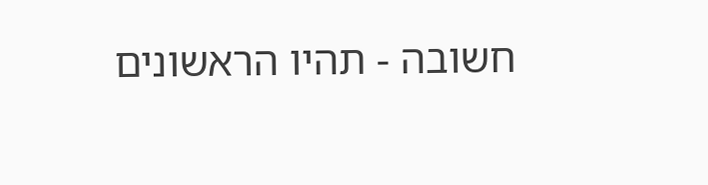חשובה - תהיו הראשונים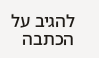להגיב על הכתבה